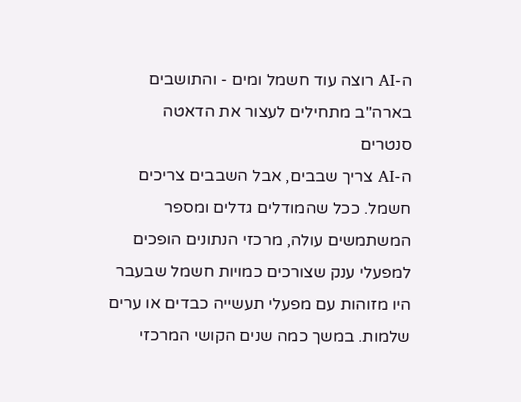ה-AI רוצה עוד חשמל ומים - והתושבים בארה"ב מתחילים לעצור את הדאטה סנטרים
ה-AI צריך שבבים, אבל השבבים צריכים חשמל. ככל שהמודלים גדלים ומספר המשתמשים עולה, מרכזי הנתונים הופכים למפעלי ענק שצורכים כמויות חשמל שבעבר היו מזוהות עם מפעלי תעשייה כבדים או ערים שלמות. במשך כמה שנים הקושי המרכזי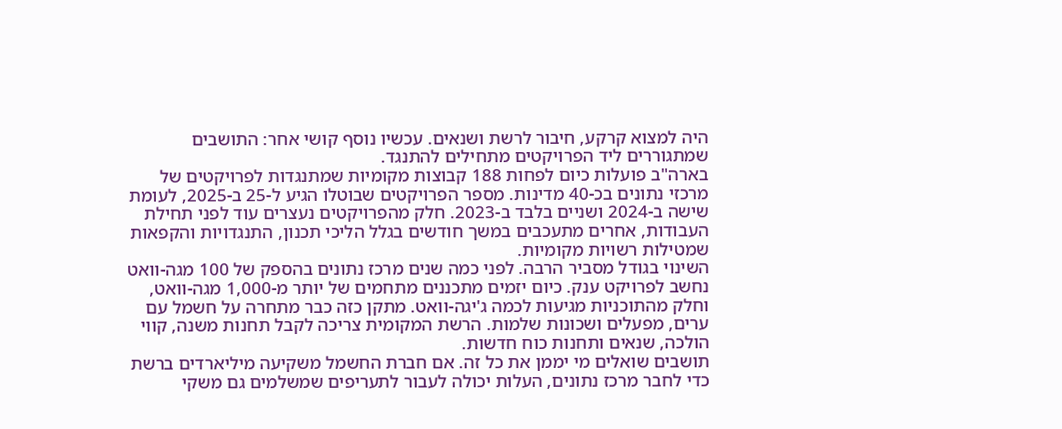היה למצוא קרקע, חיבור לרשת ושנאים. עכשיו נוסף קושי אחר: התושבים שמתגוררים ליד הפרויקטים מתחילים להתנגד.
בארה"ב פועלות כיום לפחות 188 קבוצות מקומיות שמתנגדות לפרויקטים של מרכזי נתונים בכ-40 מדינות. מספר הפרויקטים שבוטלו הגיע ל-25 ב-2025, לעומת שישה ב-2024 ושניים בלבד ב-2023. חלק מהפרויקטים נעצרים עוד לפני תחילת העבודות, אחרים מתעכבים במשך חודשים בגלל הליכי תכנון, התנגדויות והקפאות שמטילות רשויות מקומיות.
השינוי בגודל מסביר הרבה. לפני כמה שנים מרכז נתונים בהספק של 100 מגה-וואט נחשב לפרויקט ענק. כיום יזמים מתכננים מתחמים של יותר מ-1,000 מגה-וואט, וחלק מהתוכניות מגיעות לכמה ג'יגה-וואט. מתקן כזה כבר מתחרה על חשמל עם ערים, מפעלים ושכונות שלמות. הרשת המקומית צריכה לקבל תחנות משנה, קווי הולכה, שנאים ותחנות כוח חדשות.
תושבים שואלים מי יממן את כל זה. אם חברת החשמל משקיעה מיליארדים ברשת כדי לחבר מרכז נתונים, העלות יכולה לעבור לתעריפים שמשלמים גם משקי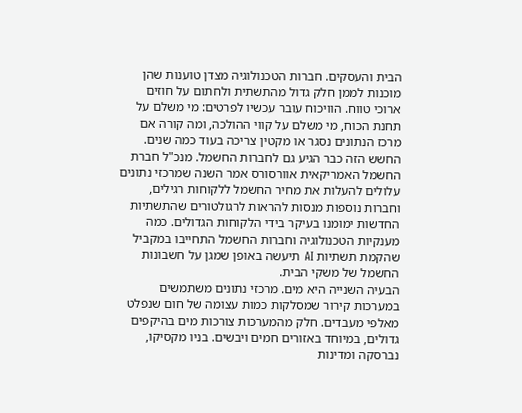הבית והעסקים. חברות הטכנולוגיה מצדן טוענות שהן מוכנות לממן חלק גדול מהתשתית ולחתום על חוזים ארוכי טווח. הוויכוח עובר עכשיו לפרטים: מי משלם על תחנת הכוח, מי משלם על קווי ההולכה, ומה קורה אם מרכז הנתונים נסגר או מקטין צריכה בעוד כמה שנים.
החשש הזה כבר הגיע גם לחברות החשמל. מנכ"ל חברת החשמל האמריקאית אוורסורס אמר השנה שמרכזי נתונים עלולים להעלות את מחיר החשמל ללקוחות רגילים, וחברות נוספות מנסות להראות לרגולטורים שהתשתיות החדשות ימומנו בעיקר בידי הלקוחות הגדולים. כמה מענקיות הטכנולוגיה וחברות החשמל התחייבו במקביל שהקמת תשתיות AI תיעשה באופן שמגן על חשבונות החשמל של משקי הבית.
הבעיה השנייה היא מים. מרכזי נתונים משתמשים במערכות קירור שמסלקות כמות עצומה של חום שנפלט מאלפי מעבדים. חלק מהמערכות צורכות מים בהיקפים גדולים, במיוחד באזורים חמים ויבשים. בניו מקסיקו, נברסקה ומדינות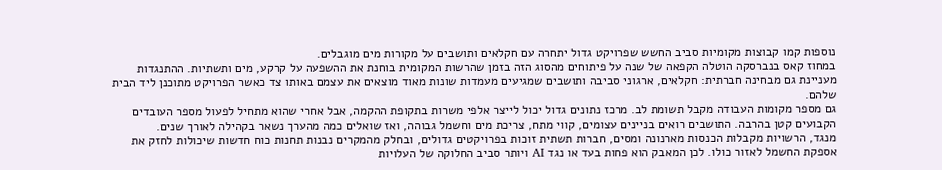נוספות קמו קבוצות מקומיות סביב החשש שפרויקט גדול יתחרה עם חקלאים ותושבים על מקורות מים מוגבלים.
במחוז קאס בנברסקה הוטלה הקפאה של שנה על פיתוחים מהסוג הזה בזמן שהרשות המקומית בוחנת את ההשפעה על קרקע, מים ותשתיות. ההתנגדות מעניינת גם מבחינה חברתית: חקלאים, ארגוני סביבה ותושבים שמגיעים מעמדות שונות מאוד מוצאים את עצמם באותו צד כאשר הפרויקט מתוכנן ליד הבית שלהם.
גם מספר מקומות העבודה מקבל תשומת לב. מרכז נתונים גדול יכול לייצר אלפי משרות בתקופת ההקמה, אבל אחרי שהוא מתחיל לפעול מספר העובדים הקבועים קטן בהרבה. התושבים רואים בניינים עצומים, קווי מתח, צריכת מים וחשמל גבוהה, ואז שואלים כמה מהערך נשאר בקהילה לאורך שנים.
מנגד, הרשויות מקבלות הכנסות מארנונה ומסים, חברות תשתית זוכות בפרויקטים גדולים, ובחלק מהמקרים נבנות תחנות כוח חדשות שיכולות לחזק את אספקת החשמל לאזור כולו. לכן המאבק הוא פחות בעד או נגד AI ויותר סביב החלוקה של העלויות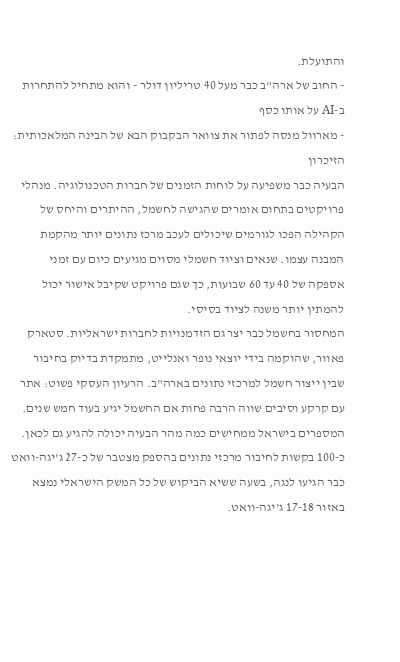והתועלת.
- החוב של ארה"ב כבר מעל 40 טריליון דולר - והוא מתחיל להתחרות ב-AI על אותו כסף
- מארוול מנסה לפתור את צוואר הבקבוק הבא של הבינה המלאכותית: הזיכרון
הבעיה כבר משפיעה על לוחות הזמנים של חברות הטכנולוגיה. מנהלי פרויקטים בתחום אומרים שהגישה לחשמל, ההיתרים והיחס של הקהילה הפכו לגורמים שיכולים לעכב מרכז נתונים יותר מהקמת המבנה עצמו. שנאים וציוד חשמלי מסוים מגיעים כיום עם זמני אספקה של 40 עד 60 שבועות, כך שגם פרויקט שקיבל אישור יכול להמתין יותר משנה לציוד בסיסי.
המחסור בחשמל כבר יצר גם הזדמנויות לחברות ישראליות. סטארק פאוור, שהוקמה בידי יוצאי נופר ואנלייט, מתמקדת בדיוק בחיבור שבין ייצור חשמל למרכזי נתונים בארה"ב. הרעיון העסקי פשוט: אתר עם קרקע וסיבים שווה הרבה פחות אם החשמל יגיע בעוד חמש שנים.
המספרים בישראל ממחישים כמה מהר הבעיה יכולה להגיע גם לכאן. כ-100 בקשות לחיבור מרכזי נתונים בהספק מצטבר של כ-27 ג'יגה-וואט כבר הגיעו לנגה, בשעה ששיא הביקוש של כל המשק הישראלי נמצא באזור 17-18 ג'יגה-וואט.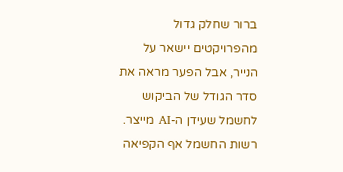ברור שחלק גדול מהפרויקטים יישאר על הנייר, אבל הפער מראה את סדר הגודל של הביקוש לחשמל שעידן ה-AI מייצר.
רשות החשמל אף הקפיאה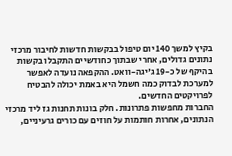בקיץ למשך 140 יום טיפול בבקשות חדשות לחיבור מרכזי נתונים גדולים, אחרי שבתוך כחודשיים התקבלו בקשות בהיקף של כ-19 ג'יגה-וואט. ההקפאה נועדה לאפשר למערכת לבדוק כמה חשמל היא באמת יכולה להבטיח לפרויקטים החדשים.
החברות מחפשות פתרונות. חלק בונות תחנות גז ליד מרכזי הנתונים, אחרות חותמות על חוזים עם כורים גרעיניים,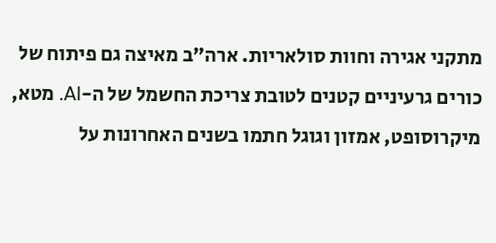מתקני אגירה וחוות סולאריות. ארה"ב מאיצה גם פיתוח של כורים גרעיניים קטנים לטובת צריכת החשמל של ה-AI. מטא, מיקרוסופט, אמזון וגוגל חתמו בשנים האחרונות על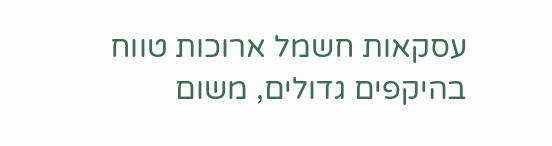עסקאות חשמל ארוכות טווח בהיקפים גדולים, משום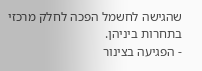שהגישה לחשמל הפכה לחלק מרכזי בתחרות ביניהן.
- הפגיעה בצינור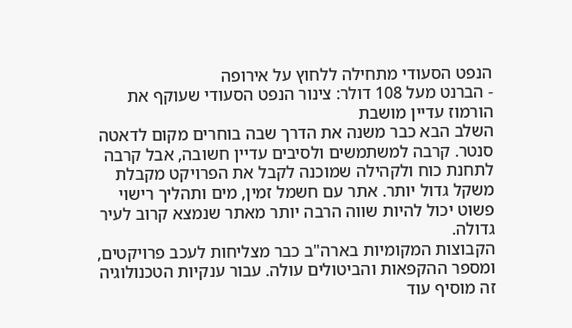הנפט הסעודי מתחילה ללחוץ על אירופה
- הברנט מעל 108 דולר: צינור הנפט הסעודי שעוקף את הורמוז עדיין מושבת
השלב הבא כבר משנה את הדרך שבה בוחרים מקום לדאטה סנטר. קרבה למשתמשים ולסיבים עדיין חשובה, אבל קרבה לתחנת כוח ולקהילה שמוכנה לקבל את הפרויקט מקבלת משקל גדול יותר. אתר עם חשמל זמין, מים ותהליך רישוי פשוט יכול להיות שווה הרבה יותר מאתר שנמצא קרוב לעיר גדולה.
הקבוצות המקומיות בארה"ב כבר מצליחות לעכב פרויקטים, ומספר ההקפאות והביטולים עולה. עבור ענקיות הטכנולוגיה זה מוסיף עוד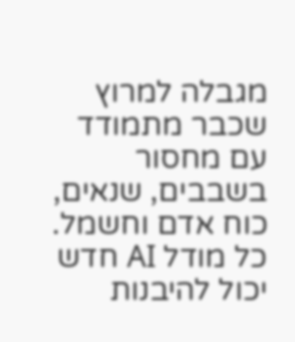מגבלה למרוץ שכבר מתמודד עם מחסור בשבבים, שנאים, כוח אדם וחשמל. כל מודל AI חדש יכול להיבנות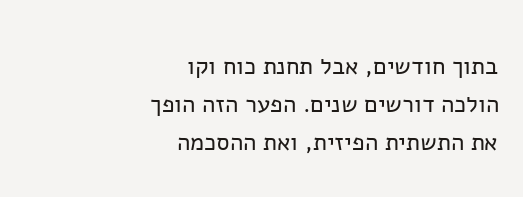בתוך חודשים, אבל תחנת כוח וקו הולכה דורשים שנים. הפער הזה הופך את התשתית הפיזית, ואת ההסכמה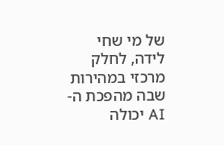של מי שחי לידה, לחלק מרכזי במהירות שבה מהפכת ה-AI יכולה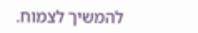להמשיך לצמוח.